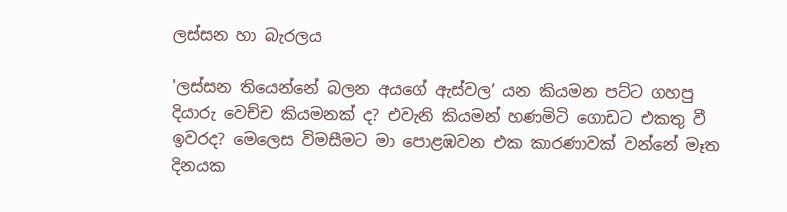ලස්සන හා බැරලය

'ලස්සන තියෙන්නේ බලන අයගේ ඇස්වල’ යන කියමන පට්ට ගහපු දියාරු වෙච්ච කියමනක් ද? එවැනි කියමන් හණමිටි ගොඩට එකතු වී ඉවරද? මෙලෙස විමසීමට මා පොළඹවන එක කාරණාවක් වන්නේ මෑත දිනයක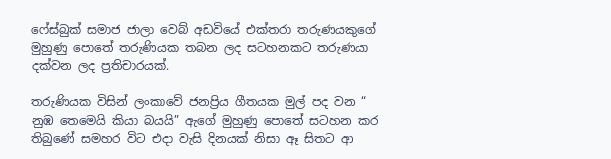ෆේස්බුක් සමාජ ජාලා වෙබ් අඩවියේ එක්තරා තරුණයකුගේ මුහුණු පොතේ තරුණියක තබන ලද සටහනකට තරුණයා දක්වන ලද ප්‍රතිචාරයක්.

තරුණියක විසින් ලංකාවේ ජනප්‍රිය ගීතයක මුල් පද වන “ නුඹ තෙමෙයි කියා බයයි” ඇගේ මුහුණු පොතේ සටහන කර තිබුණේ සමහර විට එදා වැසි දිනයක් නිසා ඈ සිතට ආ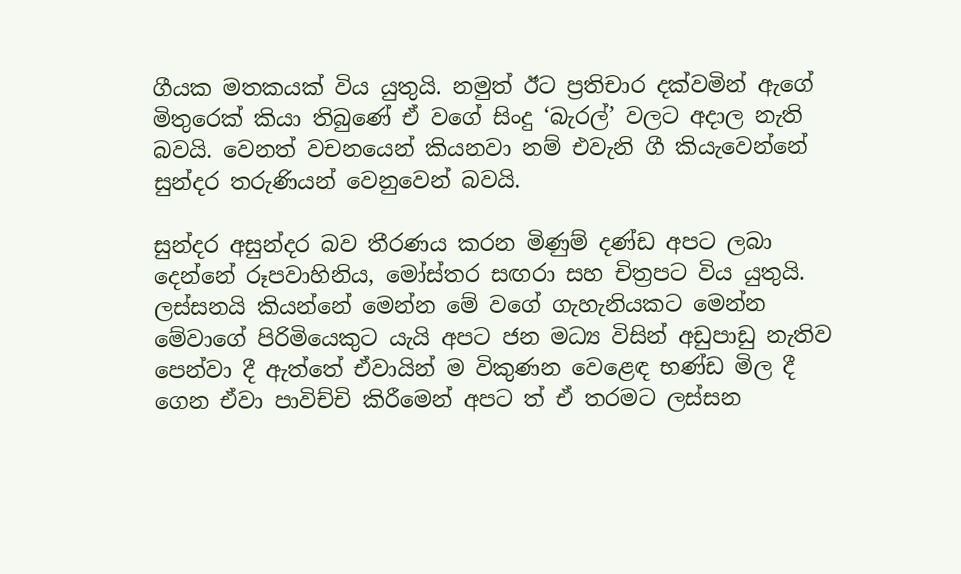ගීයක මතකයක් විය යුතුයි. නමුත් ඊට ප්‍රතිචාර දක්වමින් ඇගේ මිතුරෙක් කියා තිබුණේ ඒ වගේ සිංදු ‘බැරල්’ වලට අදාල නැති බවයි. වෙනත් වචනයෙන් කියනවා නම් එවැනි ගී කියැවෙන්නේ සුන්දර තරුණියන් වෙනුවෙන් බවයි.

සුන්දර අසුන්දර බව තීරණය කරන මිණුම් දණ්ඩ අපට ලබා දෙන්නේ රූපවාහිනිය, මෝස්තර සඟරා සහ චිත්‍රපට විය යුතුයි. ලස්සනයි කියන්නේ මෙන්න මේ වගේ ගැහැනියකට මෙන්න මේවාගේ පිරිමියෙකුට යැයි අපට ජන මධ්‍ය විසින් අඩුපාඩු නැතිව පෙන්වා දී ඇත්තේ ඒවායින් ම විකුණන වෙළෙඳ භණ්ඩ මිල දී ගෙන ඒවා පාවිච්චි කිරීමෙන් අපට ත් ඒ තරමට ලස්සන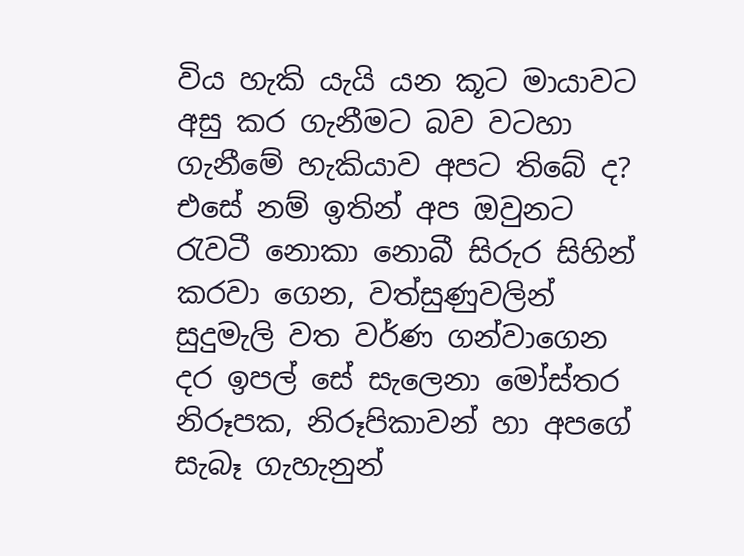විය හැකි යැයි යන කූට මායාවට අසු කර ගැනීමට බව වටහා ගැනීමේ හැකියාව අපට තිබේ ද? එසේ නම් ඉතින් අප ඔවුනට රැවටී නොකා නොබී සිරුර සිහින් කරවා ගෙන, වත්සුණුවලින් සුදුමැලි වත වර්ණ ගන්වාගෙන දර ඉපල් සේ සැලෙනා මෝස්තර නිරූපක, නිරූපිකාවන් හා අපගේ සැබෑ ගැහැනුන්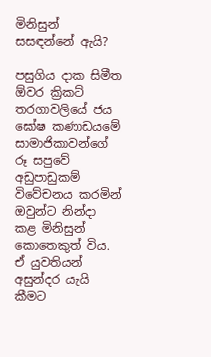මිනිසුන් සසඳන්නේ ඇයි?

පසුගිය දාක සිමීත ඕවර ක්‍රිකට් තරගාවලියේ ජය ඝෝෂ කණාඩයමේ සාමාජිකාවන්ගේ රූ සපුවේ අඩුපාඩුකම් විවේචනය කරමින් ඔවුන්ට නින්දා කළ මිනිසුන් කොතෙකුත් විය. ඒ යුවතියන් අසුන්දර යැයි කීමට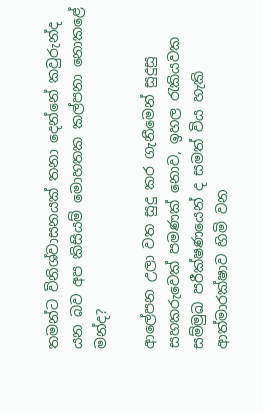තමන්ට විනිශ්වාසනයක් තනා දෙන්නේ කවුරුන්ද යන බව අප කිසියම් මොහතක කල්පනා නොකළේ මන්ද?

ආලේපන උලා වත සුදු කර ගැනීමෙන් සුදුසු සහකරුවෙක් පමණක් නොව, ඉහල රැකියවක සම්මුඛ පරීක්ෂණයෙන් ද සමත් විය හැකි ආත්මාරක්ෂාව හිමි වන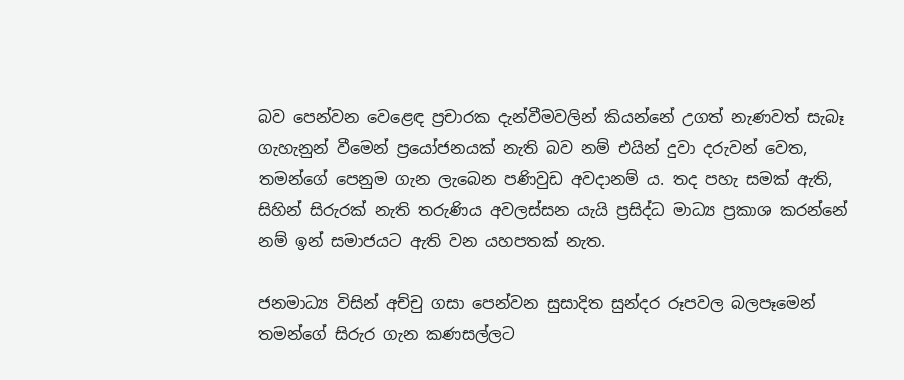බව පෙන්වන වෙළෙඳ ප්‍රචාරක දැන්වීමවලින් කියන්නේ උගත් නැණවත් සැබෑ ගැහැනුන් වීමෙන් ප්‍රයෝජනයක් නැති බව නම් එයින් දුවා දරුවන් වෙත, තමන්ගේ පෙනුම ගැන ලැබෙන පණිවුඩ අවදානම් ය. තද පහැ සමක් ඇති, සිහින් සිරුරක් නැති තරුණිය අවලස්සන යැයි ප්‍රසිද්ධ මාධ්‍ය ප්‍රකාශ කරන්නේ නම් ඉන් සමාජයට ඇති වන යහපතක් නැත.

ජනමාධ්‍ය විසින් අච්චු ගසා පෙන්වන සුසාදිත සුන්දර රූපවල බලපෑමෙන් තමන්ගේ සිරුර ගැන කණසල්ලට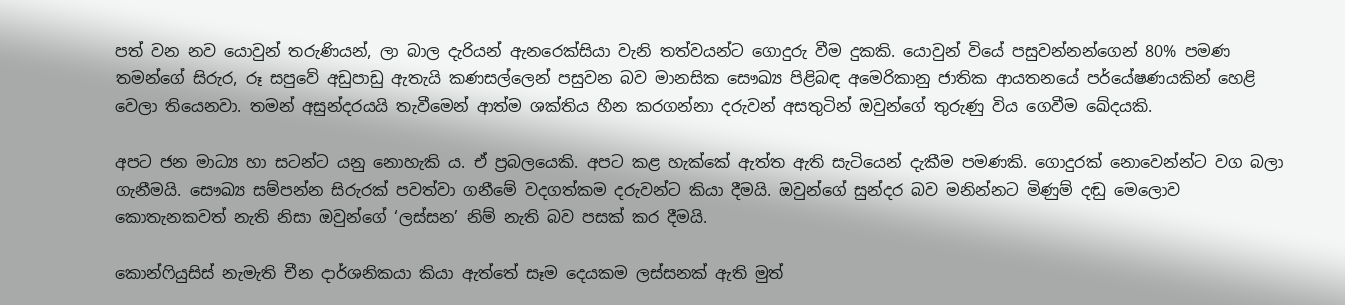පත් වන නව යොවුන් තරුණියන්, ලා බාල දැරියන් ඇනරෙක්සියා වැනි තත්වයන්ට ගොදුරු වීම දුකකි. යොවුන් වියේ පසුවන්නන්ගෙන් 80% පමණ තමන්ගේ සිරුර, රූ සපුවේ අඩුපාඩු ඇතැයි කණසල්ලෙන් පසුවන බව මානසික සෞඛ්‍ය පිළිබඳ අමෙරිකානු ජාතික ආයතනයේ පර්යේෂණයකින් හෙළි වෙලා තියෙනවා. තමන් අසුන්දරයයි තැවීමෙන් ආත්ම ශක්තිය හීන කරගන්නා දරුවන් අසතුටින් ඔවුන්ගේ තුරුණු විය ගෙවීම ඛේදයකි.

අපට ජන මාධ්‍ය හා සටන්ට යනු නොහැකි ය. ඒ ප්‍රබලයෙකි. අපට කළ හැක්කේ ඇත්ත ඇති සැටියෙන් දැකීම පමණකි. ගොදුරක් නොවෙන්න්ට වග බලා ගැනීමයි. සෞඛ්‍ය සම්පන්න සිරුරක් පවත්වා ගනීමේ වදගත්කම දරුවන්ට කියා දීමයි. ඔවුන්ගේ සුන්දර බව මනින්නට මිණුම් දඬු මෙලොව කොතැනකවත් නැති නිසා ඔවුන්ගේ ‘ලස්සන’ නිම් නැති බව පසක් කර දීමයි.

කොන්ෆියුසිස් නැමැති චීන දාර්ශනිකයා කියා ඇත්තේ සෑම දෙයකම ලස්සනක් ඇති මුත්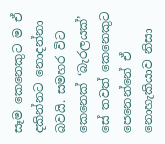සෑම කෙනෙකුට ම ඒ දකින්නට නොදන්නා බවයි. සමහර විට කෙනෙක් ‘බැරලයක්’ සේ තවත් කෙනෙකුට පෙනෙන්නේ ඒ නොහැකියාව නිසා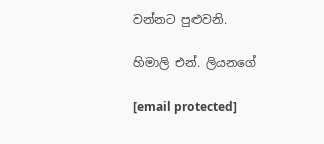වන්නට පුළුවනි.

හිමාලි එන්. ලියනගේ

[email protected]